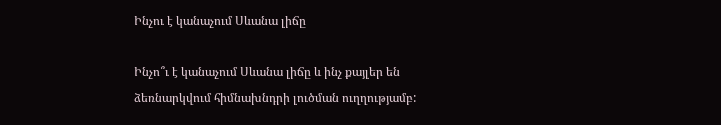Ինչու է կանաչում Սևանա լիճը

Ինչո՞ւ է կանաչում Սևանա լիճը և ինչ քայլեր են ձեռնարկվում հիմնախնդրի լուծման ուղղությամբ: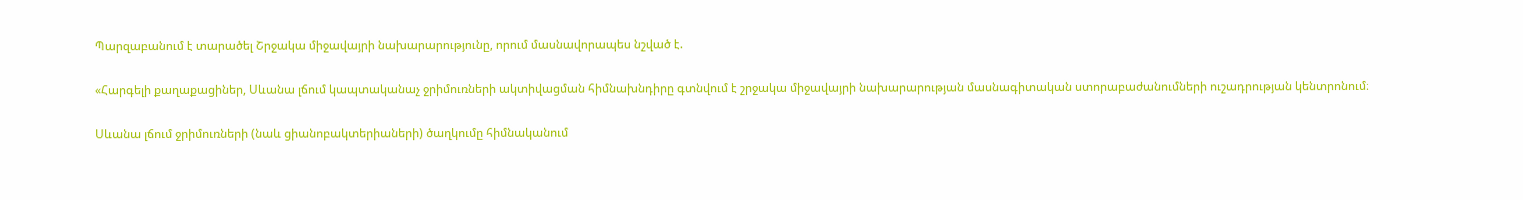Պարզաբանում է տարածել Շրջակա միջավայրի նախարարությունը, որում մասնավորապես նշված է.

«Հարգելի քաղաքացիներ, Սևանա լճում կապտականաչ ջրիմուռների ակտիվացման հիմնախնդիրը գտնվում է շրջակա միջավայրի նախարարության մասնագիտական ստորաբաժանումների ուշադրության կենտրոնում։

Սևանա լճում ջրիմուռների (նաև ցիանոբակտերիաների) ծաղկումը հիմնականում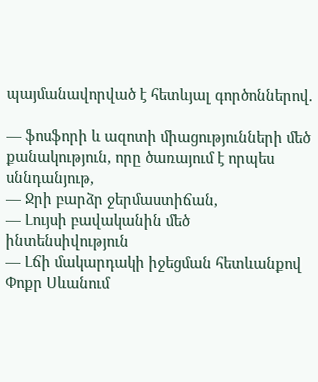պայմանավորված է հետևյալ գործոններով.

— ֆոսֆորի և ազոտի միացությունների մեծ քանակություն, որը ծառայում է որպես սննդանյութ,
— Ջրի բարձր ջերմաստիճան,
— Լույսի բավականին մեծ ինտենսիվություն
— Լճի մակարդակի իջեցման հետևանքով Փոքր Սևանում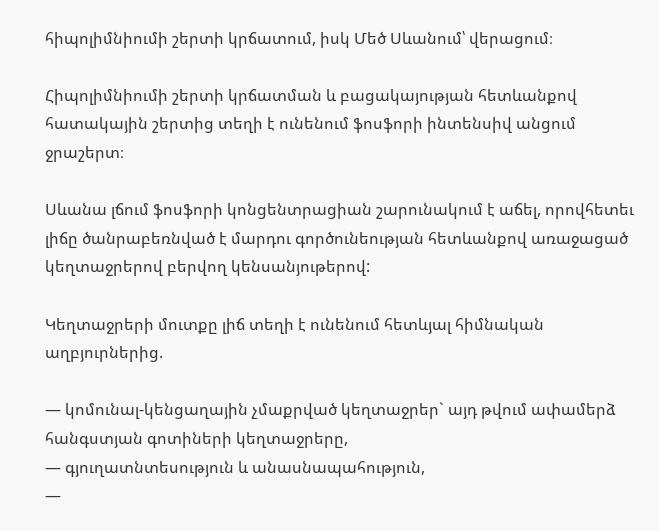հիպոլիմնիումի շերտի կրճատում, իսկ Մեծ Սևանում՝ վերացում։

Հիպոլիմնիումի շերտի կրճատման և բացակայության հետևանքով հատակային շերտից տեղի է ունենում ֆոսֆորի ինտենսիվ անցում ջրաշերտ։

Սևանա լճում ֆոսֆորի կոնցենտրացիան շարունակում է աճել, որովհետեւ լիճը ծանրաբեռնված է մարդու գործունեության հետևանքով առաջացած կեղտաջրերով բերվող կենսանյութերով:

Կեղտաջրերի մուտքը լիճ տեղի է ունենում հետևյալ հիմնական աղբյուրներից.

— կոմունալ-կենցաղային չմաքրված կեղտաջրեր` այդ թվում ափամերձ հանգստյան գոտիների կեղտաջրերը,
— գյուղատնտեսություն և անասնապահություն,
—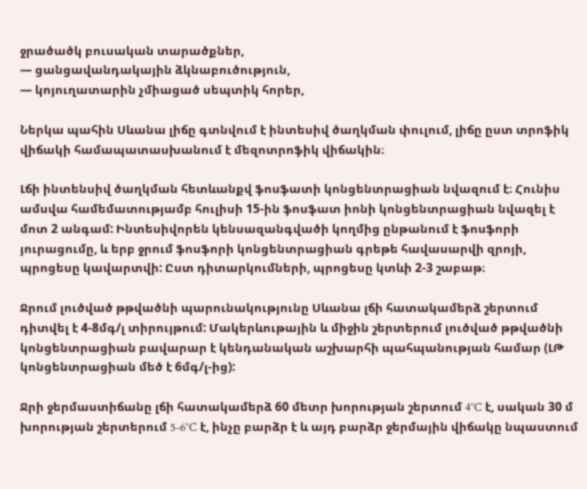ջրածածկ բուսական տարածքներ,
— ցանցավանդակային ձկնաբուծություն,
— կոյուղատարին չմիացած սեպտիկ հորեր,

Ներկա պահին Սևանա լիճը գտնվում է ինտեսիվ ծաղկման փուլում, լիճը ըստ տրոֆիկ վիճակի համապատասխանում է մեզոտրոֆիկ վիճակին։

Լճի ինտենսիվ ծաղկման հետևանքվ ֆոսֆատի կոնցենտրացիան նվազում է։ Հունիս ամսվա համեմատությամբ հուլիսի 15-ին ֆոսֆատ իոնի կոնցենտրացիան նվազել է մոտ 2 անգամ: Ինտեսիվորեն կենսազանգվածի կողմից ընթանում է ֆոսֆորի յուրացումը, և երբ ջրում ֆոսֆորի կոնցենտրացիան գրեթե հավասարվի զրոյի, պրոցեսը կավարտվի: Ըստ դիտարկումների, պրոցեսը կտևի 2-3 շաբաթ։

Ջրում լուծված թթվածնի պարունակությունը Սևանա լճի հատակամերձ շերտում դիտվել է 4-8մգ/լ տիրույթում: Մակերևութային և միջին շերտերում լուծված թթվածնի կոնցենտրացիան բավարար է կենդանական աշխարհի պահպանության համար (ԼԹ կոնցենտրացիան մեծ է 6մգ/լ-ից):

Ջրի ջերմաստիճանը լճի հատակամերձ 60 մետր խորության շերտում 4°C է, սական 30 մ խորության շերտերում 5-6°C է, ինչը բարձր է և այդ բարձր ջերմային վիճակը նպաստում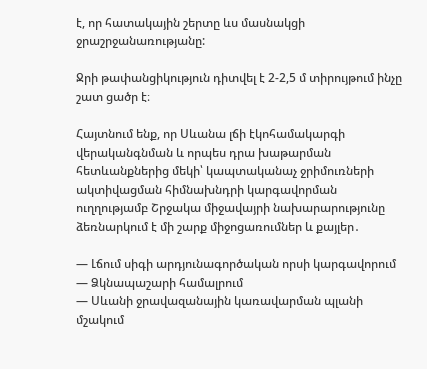է, որ հատակային շերտը ևս մասնակցի ջրաշրջանառությանը:

Ջրի թափանցիկություն դիտվել է 2-2,5 մ տիրույթում ինչը շատ ցածր է։

Հայտնում ենք, որ Սևանա լճի էկոհամակարգի վերականգնման և որպես դրա խաթարման հետևանքներից մեկի՝ կապտականաչ ջրիմուռների ակտիվացման հիմնախնդրի կարգավորման ուղղությամբ Շրջակա միջավայրի նախարարությունը ձեռնարկում է մի շարք միջոցառումներ և քայլեր․

— Լճում սիգի արդյունագործական որսի կարգավորում
— Ձկնապաշարի համալրում
— Սևանի ջրավազանային կառավարման պլանի մշակում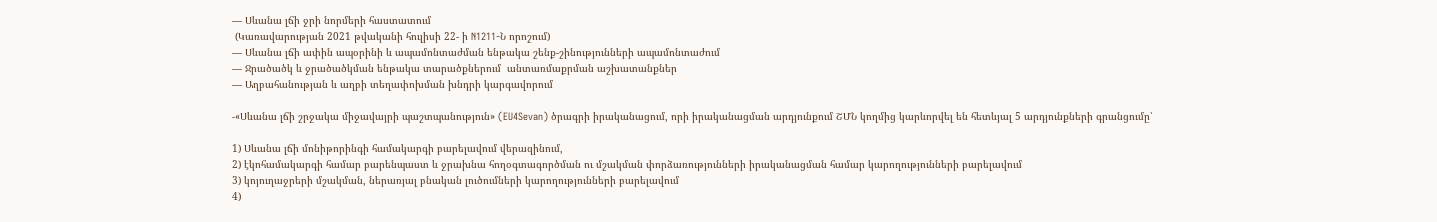— Սևանա լճի ջրի նորմերի հաստատում
 (Կառավարության 2021 թվականի հուլիսի 22- ի N1211-Ն որոշում)
— Սևանա լճի ափին ապօրինի և ապամոնտաժման ենթակա շենք-շինությունների ապամոնտաժում
— Ջրածածկ և ջրածածկման ենթակա տարածքներում  անտառմաքրման աշխատանքներ
— Աղբահանության և աղբի տեղափոխման խնդրի կարգավորում

-«Սևանա լճի շրջակա միջավայրի պաշտպանություն» (EU4Sevan) ծրագրի իրականացում, որի իրականացման արդյունքում ՇՄՆ կողմից կարևորվել են հետևյալ 5 արդյունքների գրանցումը՝

1) Սևանա լճի մոնիթորինգի համակարգի բարելավում վերազինում,
2) էկոհամակարգի համար բարենպաստ և ջրախնա հողօգտագործման ու մշակման փորձառությունների իրականացման համար կարողությունների բարելավում
3) կոյուղաջրերի մշակման, ներառյալ բնական լուծումների կարողությունների բարելավում
4)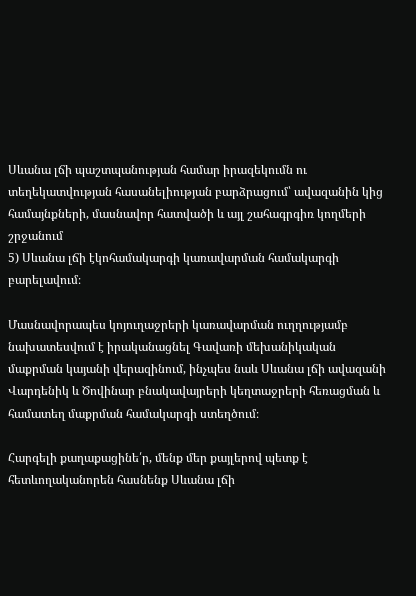Սևանա լճի պաշտպանության համար իրազեկումն ու տեղեկատվության հասանելիության բարձրացում՝ ավազանին կից համայնքների, մասնավոր հատվածի և այլ շահագրգիռ կողմերի շրջանում
5) Սևանա լճի էկոհամակարգի կառավարման համակարգի բարելավում։

Մասնավորապես կոյուղաջրերի կառավարման ուղղությամբ նախատեսվում է իրականացնել Գավառի մեխանիկական մաքրման կայանի վերազինում, ինչպես նաև Սևանա լճի ավազանի Վարդենիկ և Ծովինար բնակավայրերի կեղտաջրերի հեռացման և համատեղ մաքրման համակարգի ստեղծում։

Հարգելի քաղաքացինե՛ր, մենք մեր քայլերով պետք է հետևողականորեն հասնենք Սևանա լճի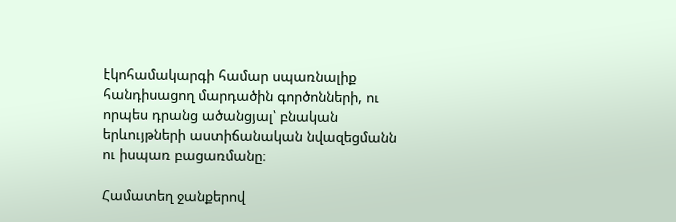էկոհամակարգի համար սպառնալիք հանդիսացող մարդածին գործոնների, ու որպես դրանց ածանցյալ՝ բնական երևույթների աստիճանական նվազեցմանն ու իսպառ բացառմանը։

Համատեղ ջանքերով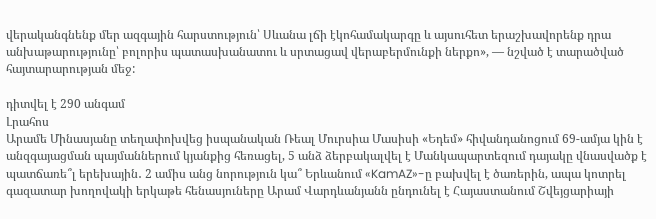վերականգնենք մեր ազգային հարստություն՝ Սևանա լճի էկոհամակարգը և այսուհետ երաշխավորենք դրա անխաթարությունը՝ բոլորիս պատասխանատու և սրտացավ վերաբերմունքի ներքո», — նշված է տարածված հայտարարության մեջ:

դիտվել է 290 անգամ
Լրահոս
Արամե Մինասյանը տեղափոխվեց իսպանական Ռեալ Մուրսիա Մասիսի «Եդեմ» հիվանդանոցում 69-ամյա կին է անզգայացման պայմաններում կյանքից հեռացել, 5 անձ ձերբակալվել է Մանկապարտեզում դայակը վնասվածք է պատճառե՞լ երեխային․ 2 ամիս անց նորություն կա՞ Երևանում «KamAZ»-ը բախվել է ծառերին, ապա կոտրել գազատար խողովակի երկաթե հենասյուները Արամ Վարդևանյանն ընդունել է Հայաստանում Շվեյցարիայի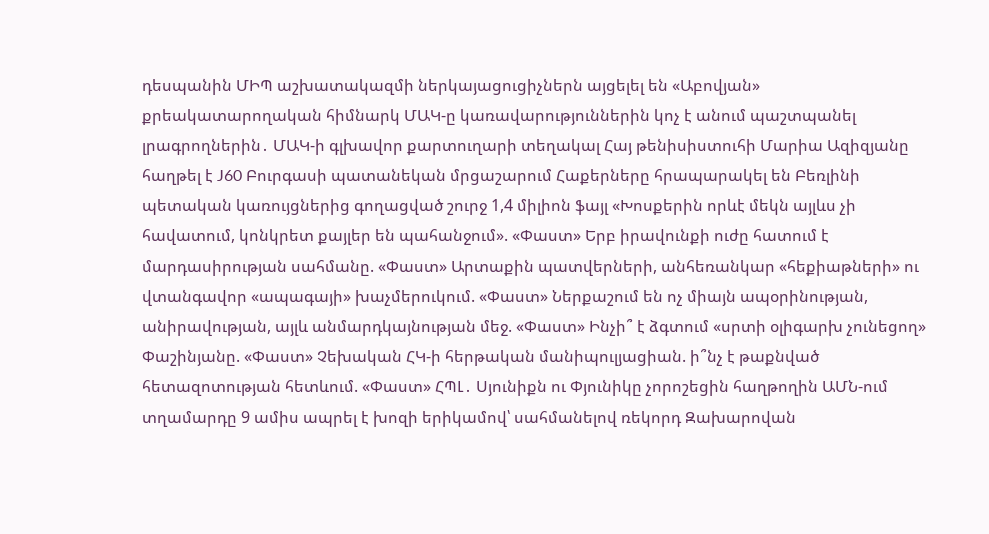դեսպանին ՄԻՊ աշխատակազմի ներկայացուցիչներն այցելել են «Աբովյան» քրեակատարողական հիմնարկ ՄԱԿ-ը կառավարություններին կոչ է անում պաշտպանել լրագրողներին․ ՄԱԿ-ի գլխավոր քարտուղարի տեղակալ Հայ թենիսիստուհի Մարիա Ազիզյանը հաղթել է J60 Բուրգասի պատանեկան մրցաշարում Հաքերները հրապարակել են Բեռլինի պետական կառույցներից գողացված շուրջ 1,4 միլիոն ֆայլ «Խոսքերին որևէ մեկն այլևս չի հավատում, կոնկրետ քայլեր են պահանջում». «Փաստ» Երբ իրավունքի ուժը հատում է մարդասիրության սահմանը. «Փաստ» Արտաքին պատվերների, անհեռանկար «հեքիաթների» ու վտանգավոր «ապագայի» խաչմերուկում. «Փաստ» Ներքաշում են ոչ միայն ապօրինության, անիրավության, այլև անմարդկայնության մեջ. «Փաստ» Ինչի՞ է ձգտում «սրտի օլիգարխ չունեցող» Փաշինյանը. «Փաստ» Չեխական ՀԿ-ի հերթական մանիպուլյացիան. ի՞նչ է թաքնված հետազոտության հետևում. «Փաստ» ՀՊԼ․ Սյունիքն ու Փյունիկը չորոշեցին հաղթողին ԱՄՆ-ում տղամարդը 9 ամիս ապրել է խոզի երիկամով՝ սահմանելով ռեկորդ Զախարովան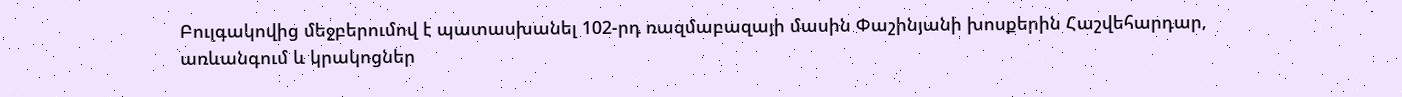Բուլգակովից մեջբերումով է պատասխանել 102-րդ ռազմաբազայի մասին Փաշինյանի խոսքերին Հաշվեհարդար, առևանգում և կրակոցներ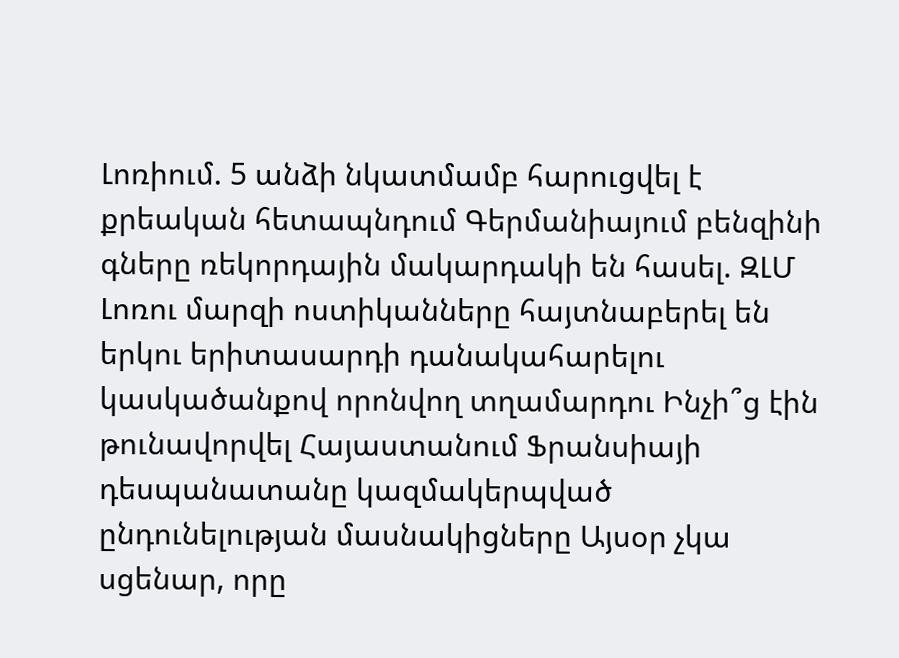Լոռիում. 5 անձի նկատմամբ հարուցվել է քրեական հետապնդում Գերմանիայում բենզինի գները ռեկորդային մակարդակի են հասել. ԶԼՄ Լոռու մարզի ոստիկանները հայտնաբերել են երկու երիտասարդի դանակահարելու կասկածանքով որոնվող տղամարդու Ինչի՞ց էին թունավորվել Հայաստանում Ֆրանսիայի դեսպանատանը կազմակերպված ընդունելության մասնակիցները Այսօր չկա սցենար, որը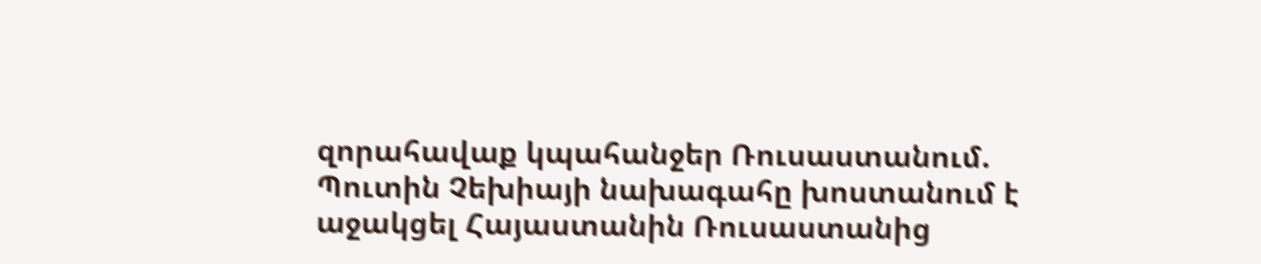զորահավաք կպահանջեր Ռուսաստանում. Պուտին Չեխիայի նախագահը խոստանում է աջակցել Հայաստանին Ռուսաստանից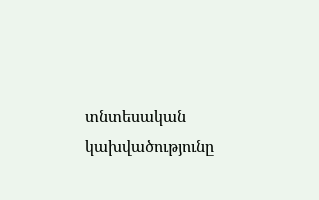տնտեսական կախվածությունը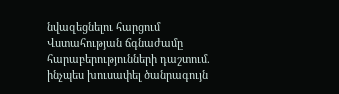նվազեցնելու հարցում Վստահության ճգնաժամը հարաբերությունների դաշտում. ինչպես խուսափել ծանրագույն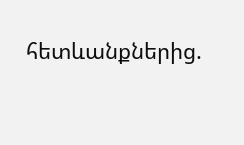հետևանքներից.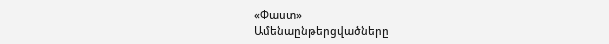«Փաստ»
Ամենաընթերցվածները